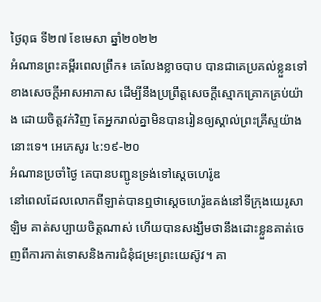ថ្ងៃពុធ ទី២៧ ខែមេសា ឆ្នាំ២០២២
អំណានព្រះគម្ពីរពេលព្រឹក៖ គេលែងខ្លាចបាប បានជាគេប្រគល់ខ្លួនទៅខាងសេចក្តីអាសអាភាស ដើម្បីនឹងប្រព្រឹត្តសេចក្តីស្មោកគ្រោកគ្រប់យ៉ាង ដោយចិត្តវក់វិញ តែអ្នករាល់គ្នាមិនបានរៀនឲ្យស្គាល់ព្រះគ្រីស្ទយ៉ាងនោះទេ។ អេភេសូរ ៤:១៩-២០
អំណានប្រចាំថ្ងៃ គេបានបញ្ជូនទ្រង់ទៅស្តេចហេរ៉ូឌ
នៅពេលដែលលោកពីឡាត់បានឮថាស្តេចហេរ៉ូឌគង់នៅទីក្រុងយេរូសាឡិម គាត់សប្បាយចិត្តណាស់ ហើយបានសង្ឃឹមថានឹងដោះខ្លួនគាត់ចេញពីការកាត់ទោសនិងការជំនុំជម្រះព្រះយេស៊ូវ។ គា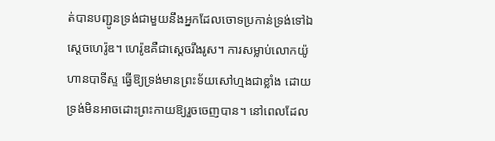ត់បានបញ្ជូនទ្រង់ជាមួយនឹងអ្នកដែលចោទប្រកាន់ទ្រង់ទៅឯស្តេចហេរ៉ូឌ។ ហេរ៉ូឌគឺជាស្តេចរឹងរូស។ ការសម្លាប់លោកយ៉ូហានបាទីស្ទ ធ្វើឱ្យទ្រង់មានព្រះទ័យសៅហ្មងជាខ្លាំង ដោយទ្រង់មិនអាចដោះព្រះកាយឱ្យរួចចេញបាន។ នៅពេលដែល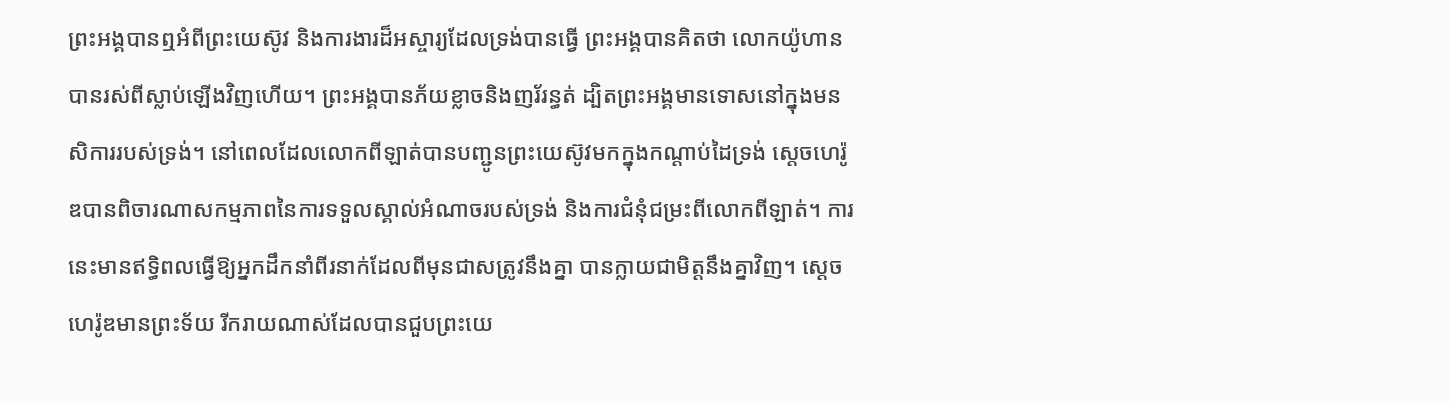ព្រះអង្គបានឮអំពីព្រះយេស៊ូវ និងការងារដ៏អស្ចារ្យដែលទ្រង់បានធ្វើ ព្រះអង្គបានគិតថា លោកយ៉ូហានបានរស់ពីស្លាប់ឡើងវិញហើយ។ ព្រះអង្គបានភ័យខ្លាចនិងញរ័រន្ធត់ ដ្បិតព្រះអង្គមានទោសនៅក្នុងមនសិការរបស់ទ្រង់។ នៅពេលដែលលោកពីឡាត់បានបញ្ជូនព្រះយេស៊ូវមកក្នុងកណ្តាប់ដៃទ្រង់ ស្តេចហេរ៉ូឌបានពិចារណាសកម្មភាពនៃការទទួលស្គាល់អំណាចរបស់ទ្រង់ និងការជំនុំជម្រះពីលោកពីឡាត់។ ការនេះមានឥទ្ធិពលធ្វើឱ្យអ្នកដឹកនាំពីរនាក់ដែលពីមុនជាសត្រូវនឹងគ្នា បានក្លាយជាមិត្តនឹងគ្នាវិញ។ ស្តេចហេរ៉ូឌមានព្រះទ័យ រីករាយណាស់ដែលបានជួបព្រះយេ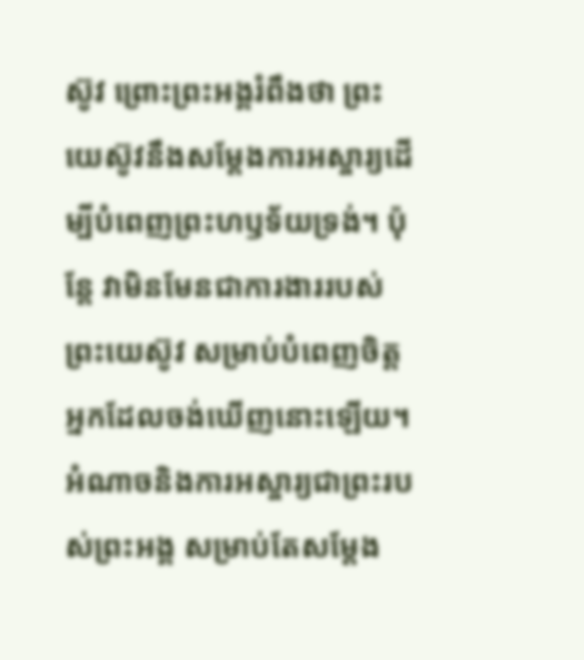ស៊ូវ ព្រោះព្រះអង្គរំពឹងថា ព្រះយេស៊ូវនឹងសម្តែងការអស្ចារ្យដើម្បីបំពេញព្រះហឫទ័យទ្រង់។ ប៉ុន្តែ វាមិនមែនជាការងាររបស់ព្រះយេស៊ូវ សម្រាប់បំពេញចិត្តអ្នកដែលចង់ឃើញនោះឡើយ។ អំណាចនិងការអស្ចារ្យជាព្រះរបស់ព្រះអង្គ សម្រាប់តែសម្តែង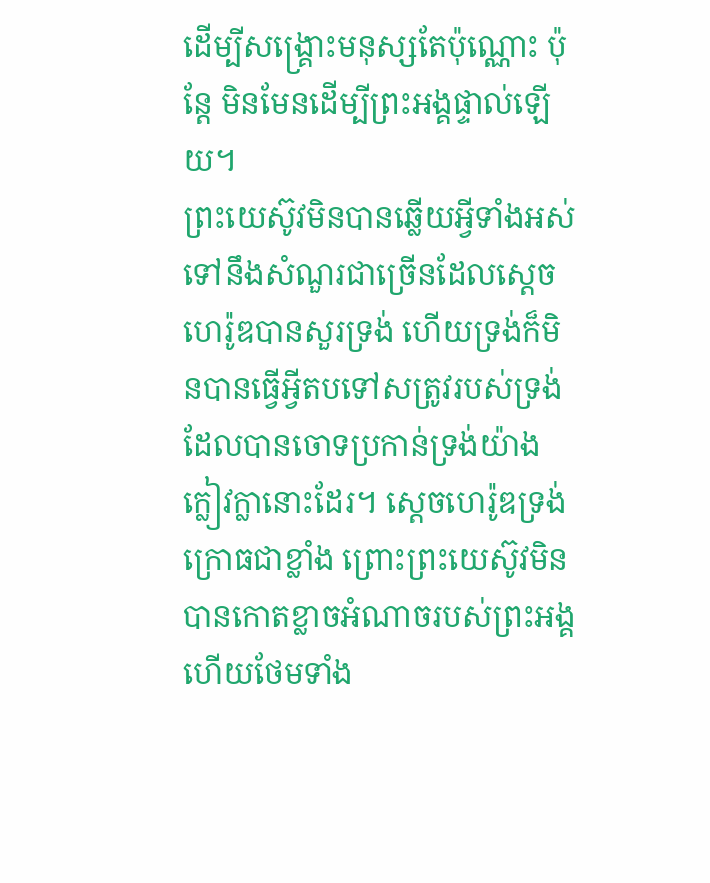ដើម្បីសង្គ្រោះមនុស្សតែប៉ុណ្ណោះ ប៉ុន្តែ មិនមែនដើម្បីព្រះអង្គផ្ទាល់ឡើយ។
ព្រះយេស៊ូវមិនបានឆ្លើយអ្វីទាំងអស់ ទៅនឹងសំណួរជាច្រើនដែលស្តេចហេរ៉ូឌបានសួរទ្រង់ ហើយទ្រង់ក៏មិនបានធ្វើអ្វីតបទៅសត្រូវរបស់ទ្រង់ដែលបានចោទប្រកាន់ទ្រង់យ៉ាងក្លៀវក្លានោះដែរ។ ស្តេចហេរ៉ូឌទ្រង់ក្រោធជាខ្លាំង ព្រោះព្រះយេស៊ូវមិនបានកោតខ្លាចអំណាចរបស់ព្រះអង្គ ហើយថែមទាំង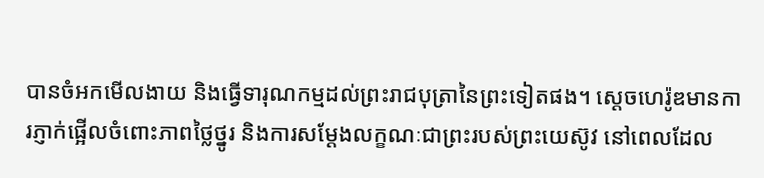បានចំអកមើលងាយ និងធ្វើទារុណកម្មដល់ព្រះរាជបុត្រានៃព្រះទៀតផង។ ស្តេចហេរ៉ូឌមានការភ្ញាក់ផ្អើលចំពោះភាពថ្លៃថ្នូរ និងការសម្តែងលក្ខណៈជាព្រះរបស់ព្រះយេស៊ូវ នៅពេលដែល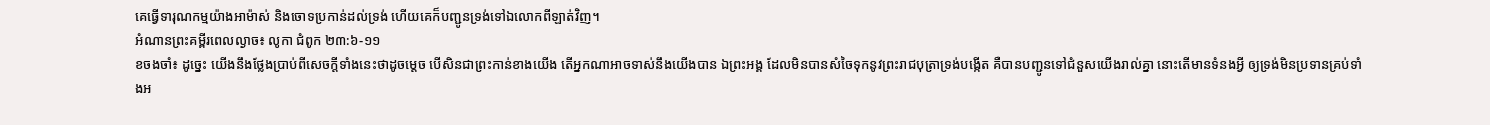គេធ្វើទារុណកម្មយ៉ាងអាម៉ាស់ និងចោទប្រកាន់ដល់ទ្រង់ ហើយគេក៏បញ្ជូនទ្រង់ទៅឯលោកពីឡាត់វិញ។
អំណានព្រះគម្ពីរពេលល្ងាច៖ លូកា ជំពូក ២៣:៦-១១
ខចងចាំ៖ ដូច្នេះ យើងនឹងថ្លែងប្រាប់ពីសេចក្តីទាំងនេះថាដូចម្តេច បើសិនជាព្រះកាន់ខាងយើង តើអ្នកណាអាចទាស់នឹងយើងបាន ឯព្រះអង្គ ដែលមិនបានសំចៃទុកនូវព្រះរាជបុត្រាទ្រង់បង្កើត គឺបានបញ្ជូនទៅជំនួសយើងរាល់គ្នា នោះតើមានទំនងអ្វី ឲ្យទ្រង់មិនប្រទានគ្រប់ទាំងអ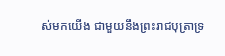ស់មកយើង ជាមួយនឹងព្រះរាជបុត្រាទ្រ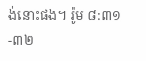ង់នោះផង។ រ៉ូម ៨:៣១-៣២